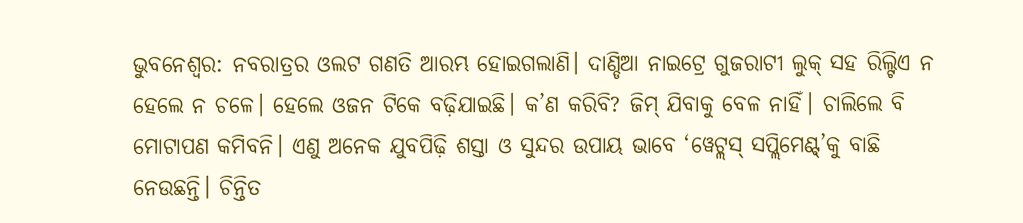ଭୁବନେଶ୍ବର: ନବରାତ୍ରର ଓଲଟ ଗଣତି ଆରମ୍ଭ ହୋଇଗଲାଣି। ଦାଣ୍ଡିଆ ନାଇଟ୍ରେ ଗୁଜରାଟୀ ଲୁକ୍ ସହ ରିଲ୍ଟିଏ ନ ହେଲେ ନ ଚଳେ। ହେଲେ ଓଜନ ଟିକେ ବଢ଼ିଯାଇଛି। କ’ଣ କରିବି? ଜିମ୍ ଯିବାକୁ ବେଳ ନାହିଁ। ଚାଲିଲେ ବି ମୋଟାପଣ କମିବନି। ଏଣୁ ଅନେକ ଯୁବପିଢ଼ି ଶସ୍ତା ଓ ସୁନ୍ଦର ଉପାୟ ଭାବେ ‘ୱେଟ୍ଲସ୍ ସପ୍ଲିମେଣ୍ଟ୍’କୁ ବାଛି ନେଉଛନ୍ତି। ଚିନ୍ତିତ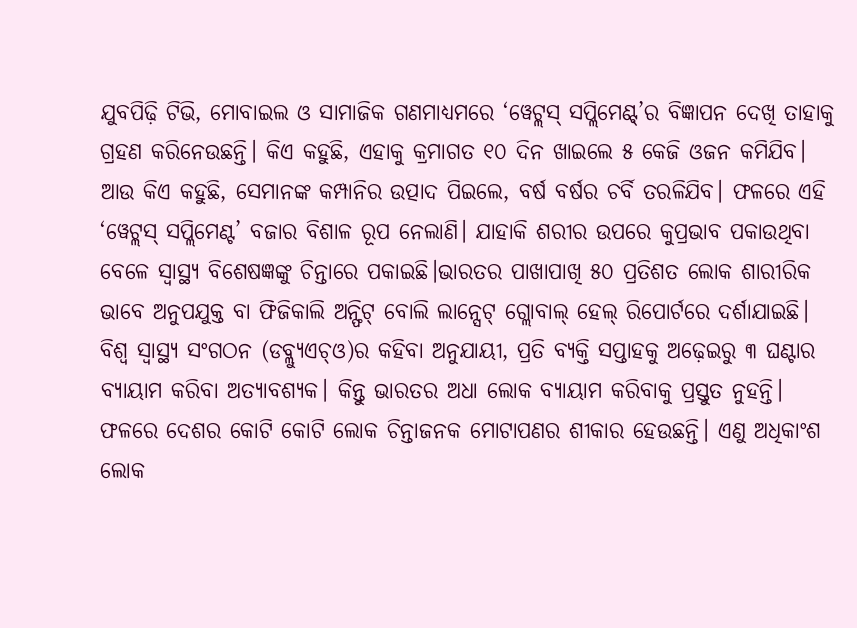ଯୁବପିଢ଼ି ଟିଭି, ମୋବାଇଲ ଓ ସାମାଜିକ ଗଣମାଧ୍ୟମରେ ‘ୱେଟ୍ଲସ୍ ସପ୍ଲିମେଣ୍ଟ୍’ର ବିଜ୍ଞାପନ ଦେଖି ତାହାକୁ ଗ୍ରହଣ କରିନେଉଛନ୍ତି। କିଏ କହୁଛି, ଏହାକୁ କ୍ରମାଗତ ୧୦ ଦିନ ଖାଇଲେ ୫ କେଜି ଓଜନ କମିଯିବ। ଆଉ କିଏ କହୁଛି, ସେମାନଙ୍କ କମ୍ପାନିର ଉତ୍ପାଦ ପିଇଲେ, ବର୍ଷ ବର୍ଷର ଚର୍ବି ତରଳିଯିବ। ଫଳରେ ଏହି ‘ୱେଟ୍ଲସ୍ ସପ୍ଲିମେଣ୍ଟ’ ବଜାର ବିଶାଳ ରୂପ ନେଲାଣି। ଯାହାକି ଶରୀର ଉପରେ କୁପ୍ରଭାବ ପକାଉଥିବା ବେଳେ ସ୍ବାସ୍ଥ୍ୟ ବିଶେଷଜ୍ଞଙ୍କୁ ଚିନ୍ତାରେ ପକାଇଛି।ଭାରତର ପାଖାପାଖି ୫୦ ପ୍ରତିଶତ ଲୋକ ଶାରୀରିକ ଭାବେ ଅନୁପଯୁକ୍ତ ବା ଫିଜିକାଲି ଅନ୍ଫିଟ୍ ବୋଲି ଲାନ୍ସେଟ୍ ଗ୍ଲୋବାଲ୍ ହେଲ୍ ରିପୋର୍ଟରେ ଦର୍ଶାଯାଇଛି। ବିଶ୍ବ ସ୍ବାସ୍ଥ୍ୟ ସଂଗଠନ (ଡବ୍ଲ୍ୟୁଏଚ୍ଓ)ର କହିବା ଅନୁଯାୟୀ, ପ୍ରତି ବ୍ୟକ୍ତି ସପ୍ତାହକୁ ଅଢ଼େଇରୁ ୩ ଘଣ୍ଟାର ବ୍ୟାୟାମ କରିବା ଅତ୍ୟାବଶ୍ୟକ। କିନ୍ତୁ ଭାରତର ଅଧା ଲୋକ ବ୍ୟାୟାମ କରିବାକୁ ପ୍ରସ୍ତୁତ ନୁହନ୍ତି। ଫଳରେ ଦେଶର କୋଟି କୋଟି ଲୋକ ଚିନ୍ତାଜନକ ମୋଟାପଣର ଶୀକାର ହେଉଛନ୍ତି। ଏଣୁ ଅଧିକାଂଶ ଲୋକ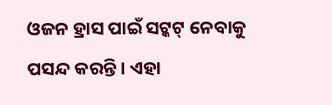ଓଜନ ହ୍ରାସ ପାଇଁ ସଟ୍କଟ୍ ନେବାକୁ ପସନ୍ଦ କରନ୍ତି। ଏହା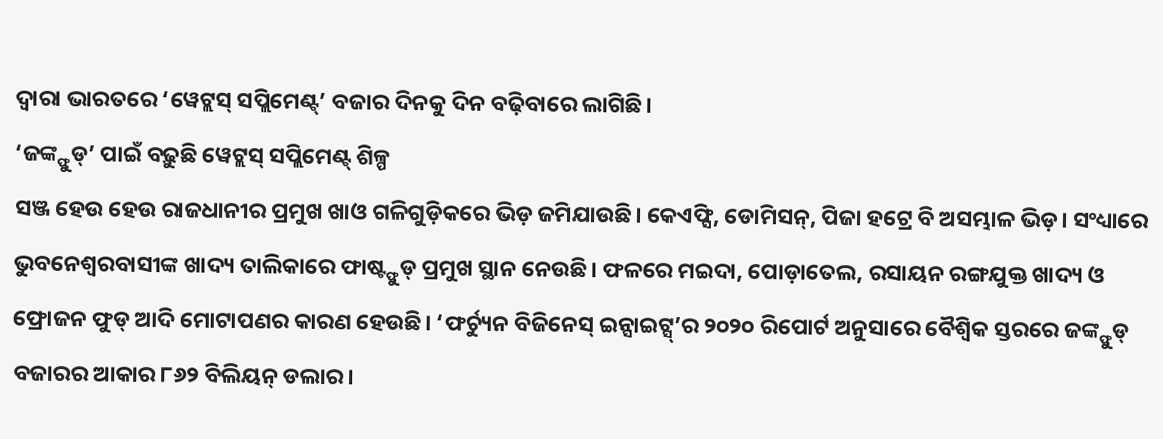ଦ୍ବାରା ଭାରତରେ ‘ୱେଟ୍ଲସ୍ ସପ୍ଲିମେଣ୍ଟ୍’ ବଜାର ଦିନକୁ ଦିନ ବଢ଼ିବାରେ ଲାଗିଛି।
‘ଜଙ୍କ୍ଫୁଡ୍’ ପାଇଁ ବଢ଼ୁଛି ୱେଟ୍ଲସ୍ ସପ୍ଲିମେଣ୍ଟ୍ ଶିଳ୍ପ
ସଞ୍ଜ ହେଉ ହେଉ ରାଜଧାନୀର ପ୍ରମୁଖ ଖାଓ ଗଳିଗୁଡ଼ିକରେ ଭିଡ଼ ଜମିଯାଉଛି। କେଏଫ୍ସି, ଡୋମିସନ୍, ପିଜା ହଟ୍ରେ ବି ଅସମ୍ଭାଳ ଭିଡ଼। ସଂଧ୍ୟାରେ ଭୁବନେଶ୍ବରବାସୀଙ୍କ ଖାଦ୍ୟ ତାଲିକାରେ ଫାଷ୍ଟ୍ଫୁଡ୍ ପ୍ରମୁଖ ସ୍ଥାନ ନେଉଛି। ଫଳରେ ମଇଦା, ପୋଡ଼ାତେଲ, ରସାୟନ ରଙ୍ଗଯୁକ୍ତ ଖାଦ୍ୟ ଓ ଫ୍ରୋଜନ ଫୁଡ୍ ଆଦି ମୋଟାପଣର କାରଣ ହେଉଛି। ‘ଫର୍ଚ୍ୟୁନ ବିଜିନେସ୍ ଇନ୍ସାଇଟ୍ସ୍’ର ୨୦୨୦ ରିପୋର୍ଟ ଅନୁସାରେ ବୈଶ୍ବିକ ସ୍ତରରେ ଜଙ୍କ୍ଫୁଡ୍ ବଜାରର ଆକାର ୮୬୨ ବିଲିୟନ୍ ଡଲାର।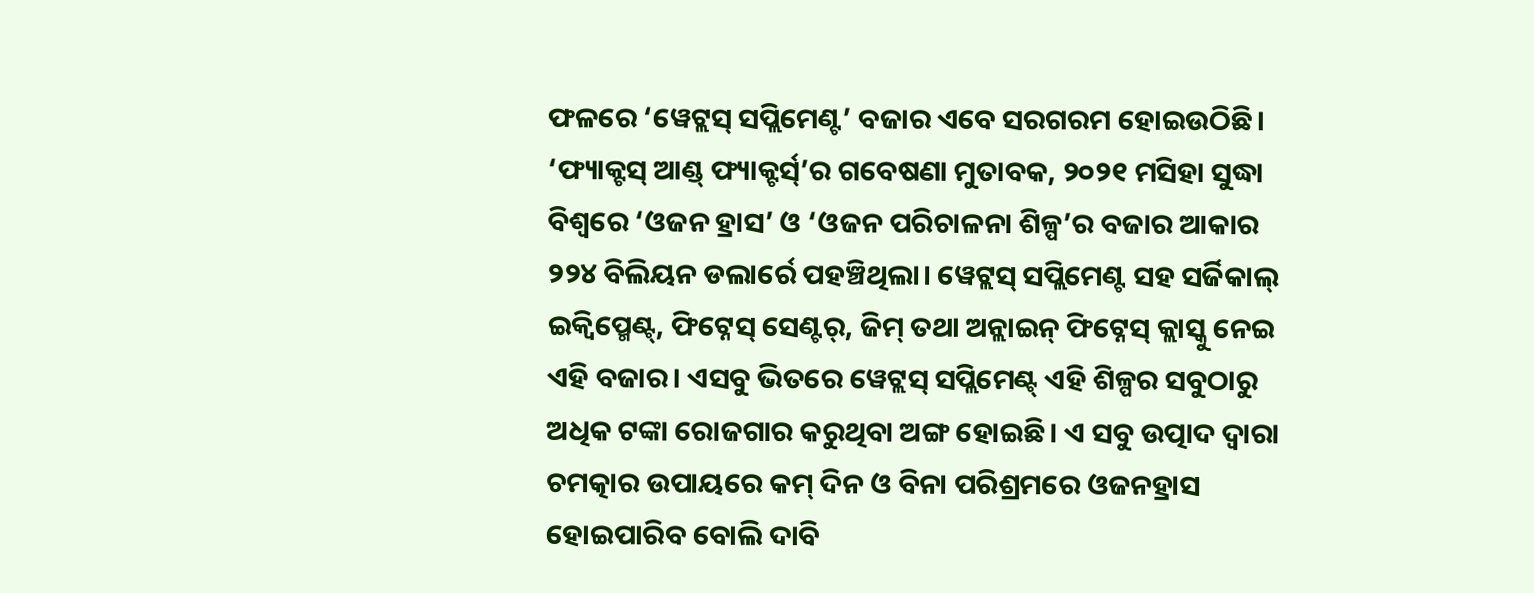ଫଳରେ ‘ୱେଟ୍ଲସ୍ ସପ୍ଲିମେଣ୍ଟ’ ବଜାର ଏବେ ସରଗରମ ହୋଇଉଠିଛି। ‘ଫ୍ୟାକ୍ଟସ୍ ଆଣ୍ଡ୍ ଫ୍ୟାକ୍ଟର୍ସ୍’ର ଗବେଷଣା ମୁତାବକ, ୨୦୨୧ ମସିହା ସୁଦ୍ଧା ବିଶ୍ବରେ ‘ଓଜନ ହ୍ରାସ’ ଓ ‘ଓଜନ ପରିଚାଳନା ଶିଳ୍ପ’ର ବଜାର ଆକାର ୨୨୪ ବିଲିୟନ ଡଲାର୍ରେ ପହଞ୍ଚିଥିଲା। ୱେଟ୍ଲସ୍ ସପ୍ଲିମେଣ୍ଟ ସହ ସର୍ଜିକାଲ୍ ଇକ୍ବିପ୍ମେଣ୍ଟ୍, ଫିଟ୍ନେସ୍ ସେଣ୍ଟର୍, ଜିମ୍ ତଥା ଅନ୍ଲାଇନ୍ ଫିଟ୍ନେସ୍ କ୍ଲାସ୍କୁ ନେଇ ଏହି ବଜାର। ଏସବୁ ଭିତରେ ୱେଟ୍ଲସ୍ ସପ୍ଲିମେଣ୍ଟ୍ ଏହି ଶିଳ୍ପର ସବୁଠାରୁ ଅଧିକ ଟଙ୍କା ରୋଜଗାର କରୁଥିବା ଅଙ୍ଗ ହୋଇଛି। ଏ ସବୁ ଉତ୍ପାଦ ଦ୍ବାରା ଚମତ୍କାର ଉପାୟରେ କମ୍ ଦିନ ଓ ବିନା ପରିଶ୍ରମରେ ଓଜନହ୍ରାସ ହୋଇପାରିବ ବୋଲି ଦାବି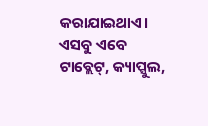କରାଯାଇଥାଏ। ଏସବୁ ଏବେ ଟାବ୍ଲେଟ୍, କ୍ୟାପ୍ସୁଲ,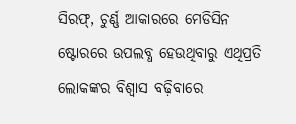ସିରଫ୍, ଚୁର୍ଣ୍ଣ ଆକାରରେ ମେଡିସିନ ଷ୍ଟୋରରେ ଉପଲବ୍ଧ ହେଉଥିବାରୁ ଏଥିପ୍ରତି ଲୋକଙ୍କର ବିଶ୍ବାସ ବଢ଼ିବାରେ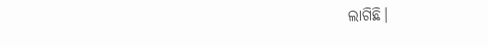ଲାଗିଛି।